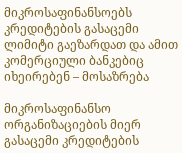მიკროსაფინანსოებს კრედიტების გასაცემი ლიმიტი გაეზარდათ და ამით კომერციული ბანკებიც იხეირებენ – მოსაზრება

მიკროსაფინანსო ორგანიზაციების მიერ გასაცემი კრედიტების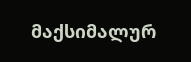მაქსიმალურ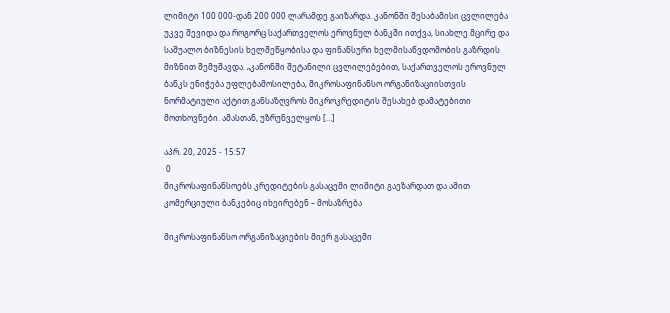ლიმიტი 100 000-დან 200 000 ლარამდე გაიზარდა. კანონში შესაბამისი ცვლილება უკვე შევიდა და როგორც საქართველოს ეროვნულ ბანკში ითქვა, სიახლე მცირე და საშუალო ბიზნესის ხელშეწყობისა და ფინანსური ხელმისაწვდომობის გაზრდის მიზნით შემუშავდა. „კანონში შეტანილი ცვლილებებით, საქართველოს ეროვნულ ბანკს ენიჭება უფლებამოსილება, მიკროსაფინანსო ორგანიზაციისთვის ნორმატიული აქტით განსაზღვროს მიკროკრედიტის შესახებ დამატებითი მოთხოვნები. ამასთან, უზრუნველყოს […]

აპრ. 20, 2025 - 15:57
 0
მიკროსაფინანსოებს კრედიტების გასაცემი ლიმიტი გაეზარდათ და ამით კომერციული ბანკებიც იხეირებენ – მოსაზრება

მიკროსაფინანსო ორგანიზაციების მიერ გასაცემი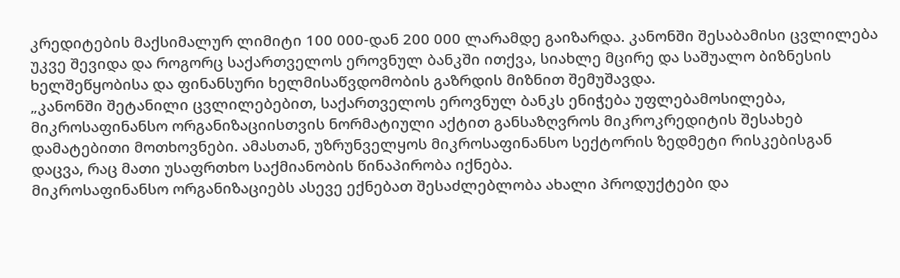კრედიტების მაქსიმალურ ლიმიტი 100 000-დან 200 000 ლარამდე გაიზარდა. კანონში შესაბამისი ცვლილება უკვე შევიდა და როგორც საქართველოს ეროვნულ ბანკში ითქვა, სიახლე მცირე და საშუალო ბიზნესის ხელშეწყობისა და ფინანსური ხელმისაწვდომობის გაზრდის მიზნით შემუშავდა.
„კანონში შეტანილი ცვლილებებით, საქართველოს ეროვნულ ბანკს ენიჭება უფლებამოსილება, მიკროსაფინანსო ორგანიზაციისთვის ნორმატიული აქტით განსაზღვროს მიკროკრედიტის შესახებ დამატებითი მოთხოვნები. ამასთან, უზრუნველყოს მიკროსაფინანსო სექტორის ზედმეტი რისკებისგან დაცვა, რაც მათი უსაფრთხო საქმიანობის წინაპირობა იქნება.
მიკროსაფინანსო ორგანიზაციებს ასევე ექნებათ შესაძლებლობა ახალი პროდუქტები და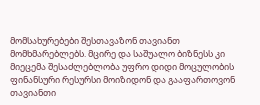მომსახურებები შესთავაზონ თავიანთ მომხმარებლებს. მცირე და საშუალო ბიზნესს კი მიეცემა შესაძლებლობა უფრო დიდი მოცულობის ფინანსური რესურსი მოიზიდონ და გააფართოვონ თავიანთი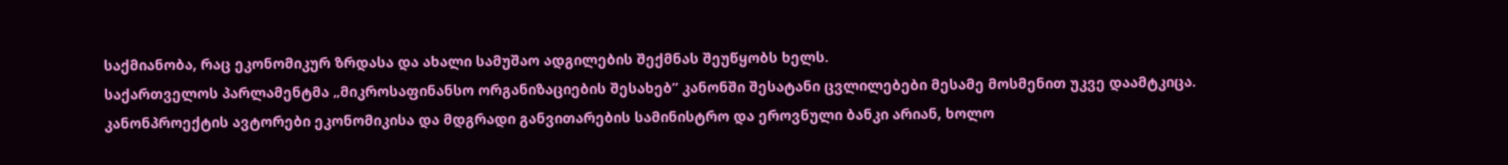საქმიანობა, რაც ეკონომიკურ ზრდასა და ახალი სამუშაო ადგილების შექმნას შეუწყობს ხელს.
საქართველოს პარლამენტმა „მიკროსაფინანსო ორგანიზაციების შესახებ” კანონში შესატანი ცვლილებები მესამე მოსმენით უკვე დაამტკიცა.
კანონპროექტის ავტორები ეკონომიკისა და მდგრადი განვითარების სამინისტრო და ეროვნული ბანკი არიან, ხოლო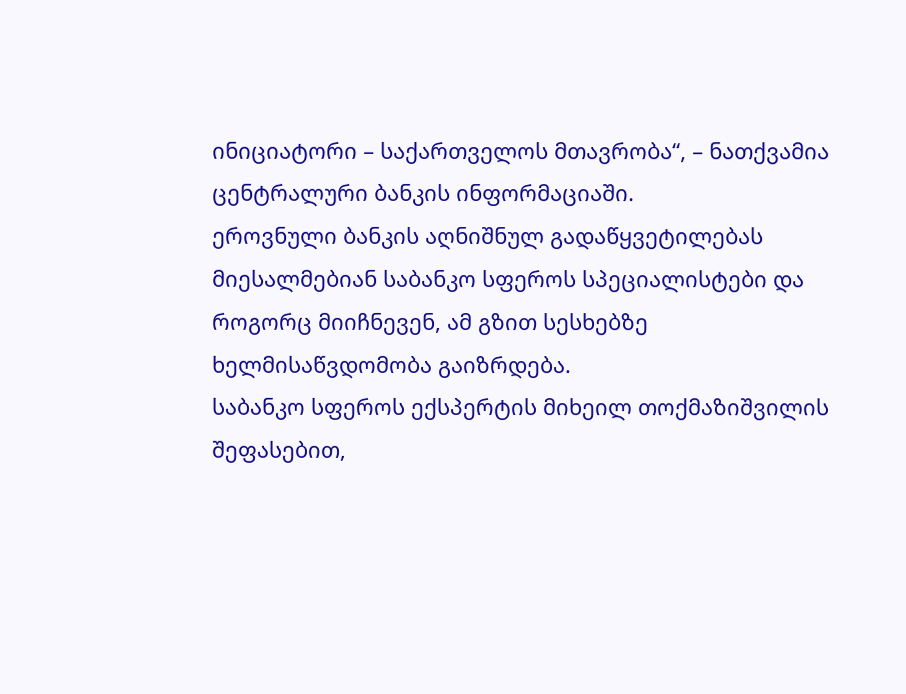ინიციატორი – საქართველოს მთავრობა“, – ნათქვამია ცენტრალური ბანკის ინფორმაციაში.
ეროვნული ბანკის აღნიშნულ გადაწყვეტილებას მიესალმებიან საბანკო სფეროს სპეციალისტები და როგორც მიიჩნევენ, ამ გზით სესხებზე ხელმისაწვდომობა გაიზრდება.
საბანკო სფეროს ექსპერტის მიხეილ თოქმაზიშვილის შეფასებით,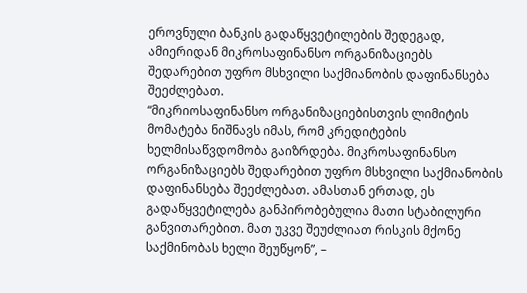ეროვნული ბანკის გადაწყვეტილების შედეგად, ამიერიდან მიკროსაფინანსო ორგანიზაციებს შედარებით უფრო მსხვილი საქმიანობის დაფინანსება შეეძლებათ.
“მიკრიოსაფინანსო ორგანიზაციებისთვის ლიმიტის მომატება ნიშნავს იმას, რომ კრედიტების ხელმისაწვდომობა გაიზრდება. მიკროსაფინანსო ორგანიზაციებს შედარებით უფრო მსხვილი საქმიანობის დაფინანსება შეეძლებათ. ამასთან ერთად, ეს გადაწყვეტილება განპირობებულია მათი სტაბილური განვითარებით. მათ უკვე შეუძლიათ რისკის მქონე საქმინობას ხელი შეუწყონ”, –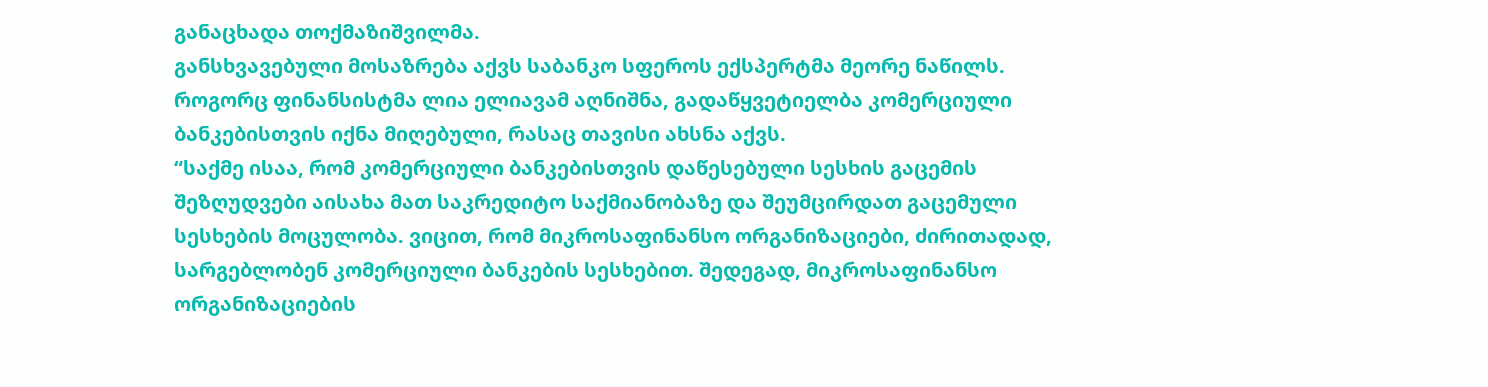განაცხადა თოქმაზიშვილმა.
განსხვავებული მოსაზრება აქვს საბანკო სფეროს ექსპერტმა მეორე ნაწილს. როგორც ფინანსისტმა ლია ელიავამ აღნიშნა, გადაწყვეტიელბა კომერციული ბანკებისთვის იქნა მიღებული, რასაც თავისი ახსნა აქვს.
“საქმე ისაა, რომ კომერციული ბანკებისთვის დაწესებული სესხის გაცემის შეზღუდვები აისახა მათ საკრედიტო საქმიანობაზე და შეუმცირდათ გაცემული სესხების მოცულობა. ვიცით, რომ მიკროსაფინანსო ორგანიზაციები, ძირითადად, სარგებლობენ კომერციული ბანკების სესხებით. შედეგად, მიკროსაფინანსო ორგანიზაციების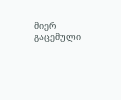მიერ გაცემული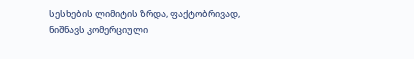სესხების ლიმიტის ზრდა, ფაქტობრივად, ნიშნავს კომერციული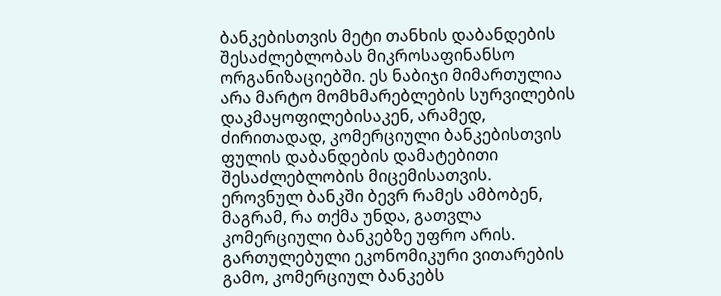ბანკებისთვის მეტი თანხის დაბანდების შესაძლებლობას მიკროსაფინანსო ორგანიზაციებში. ეს ნაბიჯი მიმართულია არა მარტო მომხმარებლების სურვილების დაკმაყოფილებისაკენ, არამედ, ძირითადად, კომერციული ბანკებისთვის ფულის დაბანდების დამატებითი შესაძლებლობის მიცემისათვის.
ეროვნულ ბანკში ბევრ რამეს ამბობენ, მაგრამ, რა თქმა უნდა, გათვლა კომერციული ბანკებზე უფრო არის. გართულებული ეკონომიკური ვითარების გამო, კომერციულ ბანკებს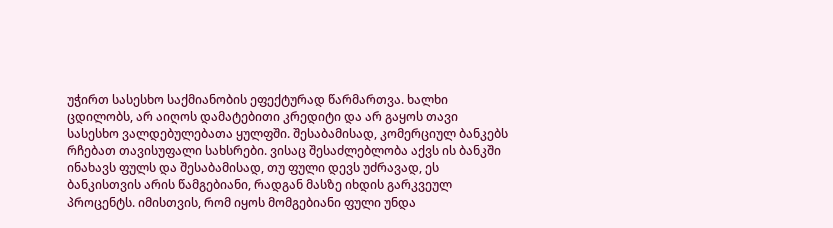უჭირთ სასესხო საქმიანობის ეფექტურად წარმართვა. ხალხი ცდილობს, არ აიღოს დამატებითი კრედიტი და არ გაყოს თავი სასესხო ვალდებულებათა ყულფში. შესაბამისად, კომერციულ ბანკებს რჩებათ თავისუფალი სახსრები. ვისაც შესაძლებლობა აქვს ის ბანკში ინახავს ფულს და შესაბამისად, თუ ფული დევს უძრავად, ეს ბანკისთვის არის წამგებიანი, რადგან მასზე იხდის გარკვეულ პროცენტს. იმისთვის, რომ იყოს მომგებიანი ფული უნდა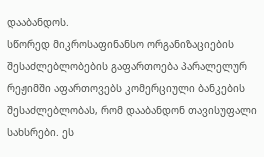დააბანდოს.
სწორედ მიკროსაფინანსო ორგანიზაციების შესაძლებლობების გაფართოება პარალელურ რეჟიმში აფართოვებს კომერციული ბანკების შესაძლებლობას, რომ დააბანდონ თავისუფალი სახსრები. ეს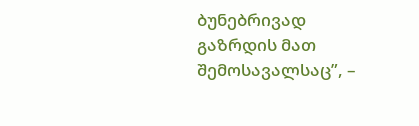ბუნებრივად გაზრდის მათ შემოსავალსაც”, –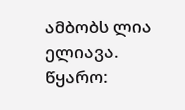ამბობს ლია ელიავა.
წყარო: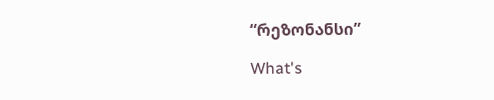“რეზონანსი”

What's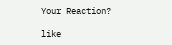Your Reaction?

like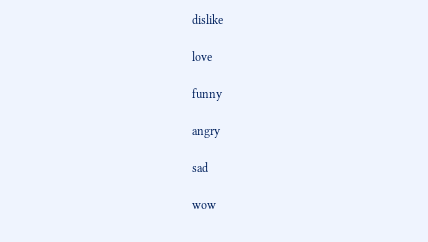dislike

love

funny

angry

sad

wow